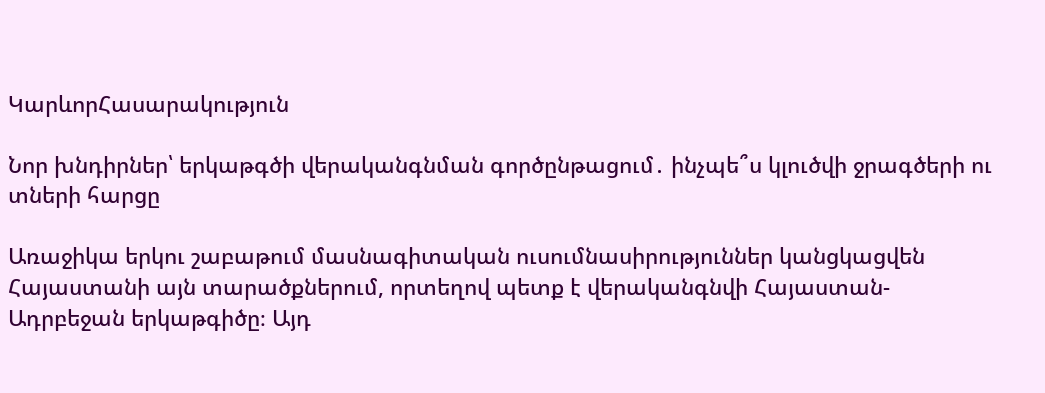ԿարևորՀասարակություն

Նոր խնդիրներ՝ երկաթգծի վերականգնման գործընթացում․ ինչպե՞ս կլուծվի ջրագծերի ու տների հարցը

Առաջիկա երկու շաբաթում մասնագիտական ուսումնասիրություններ կանցկացվեն Հայաստանի այն տարածքներում, որտեղով պետք է վերականգնվի Հայաստան-Ադրբեջան երկաթգիծը։ Այդ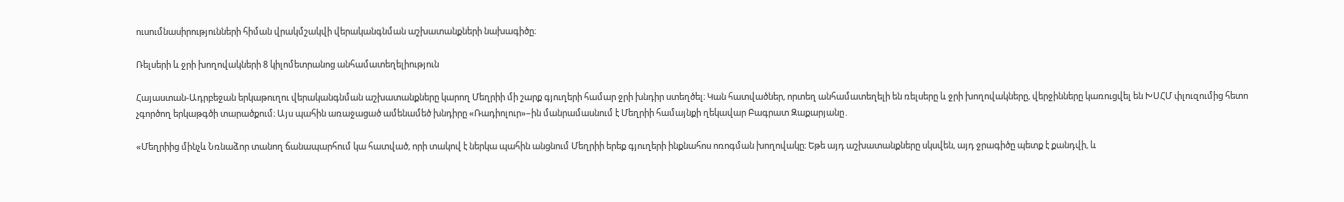ուսումնասիրությունների հիման վրակմշակվի վերականգնման աշխատանքների նախագիծը։

Ռելսերի և ջրի խողովակների 8 կիլոմետրանոց անհամատեղելիություն

Հայաստան-Ադրբեջան երկաթուղու վերականգնման աշխատանքները կարող Մեղրիի մի շարք գյուղերի համար ջրի խնդիր ստեղծել։ Կան հատվածներ, որտեղ անհամատեղելի են ռելսերը և ջրի խողովակները, վերջինները կառուցվել են ԽՍՀՄ փլուզումից հետո չգործող երկաթգծի տարածքում։ Այս պահին առաջացած ամենամեծ խնդիրը «Ռադիոլուր»–ին մանրամասնում է Մեղրիի համայնքի ղեկավար Բագրատ Զաքարյանը․

«Մեղրիից մինչև Նռնաձոր տանող ճանապարհում կա հատված, որի տակով է ներկա պահին անցնում Մեղրիի երեք գյուղերի ինքնահոս ոռոգման խողովակը։ Եթե այդ աշխատանքները սկսվեն, այդ ջրագիծը պետք է քանդվի, և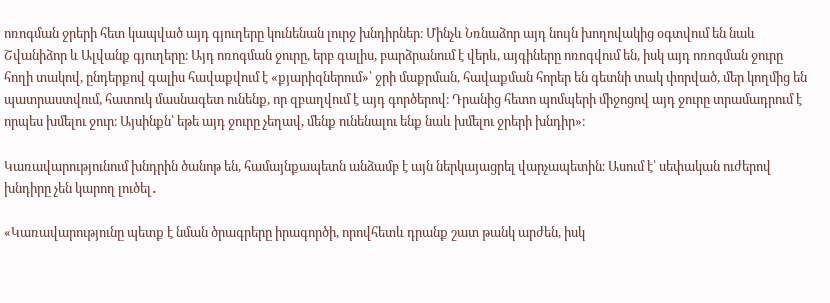ոռոգման ջրերի հետ կապված այդ գյուղերը կունենան լուրջ խնդիրներ։ Մինչև Նռնաձոր այդ նույն խողովակից օգտվում են նաև Շվանիձոր և Ալվանք գյուղերը։ Այդ ոռոգման ջուրը, երբ գալիս, բարձրանում է վերև, այգիները ոռոգվում են, իսկ այդ ոռոգման ջուրը հողի տակով, ընդերքով գալիս հավաքվում է «քյարիզներում»՝ ջրի մաքրման, հավաքման հորեր են գետնի տակ փորված, մեր կողմից են պատրաստվում, հատուկ մասնագետ ունենք, որ զբաղվում է այդ գործերով։ Դրանից հետո պոմպերի միջոցով այդ ջուրը տրամադրում է որպես խմելու ջուր։ Այսինքն՝ եթե այդ ջուրը չեղավ, մենք ունենալու ենք նաև խմելու ջրերի խնդիր»։

Կառավարությունում խնդրին ծանոթ են, համայնքապետն անձամբ է այն ներկայացրել վարչապետին։ Ասում է՝ սեփական ուժերով խնդիրը չեն կարող լուծել․

«Կառավարությունը պետք է նման ծրագրերը իրագործի, որովհետև դրանք շատ թանկ արժեն, իսկ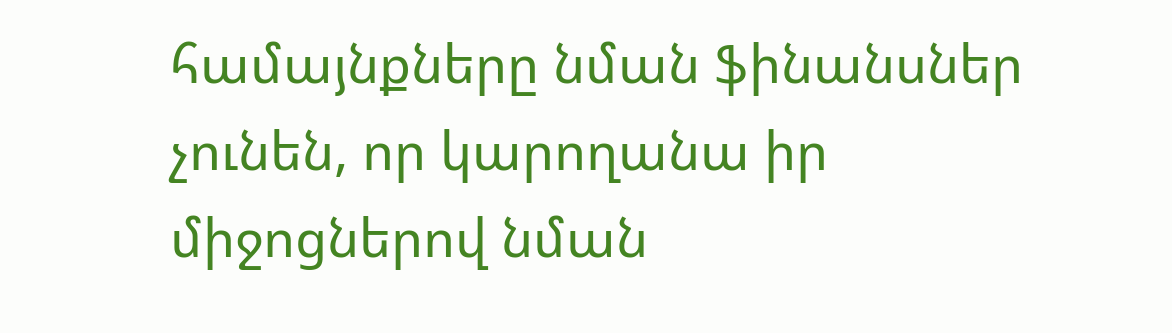համայնքները նման ֆինանսներ չունեն, որ կարողանա իր միջոցներով նման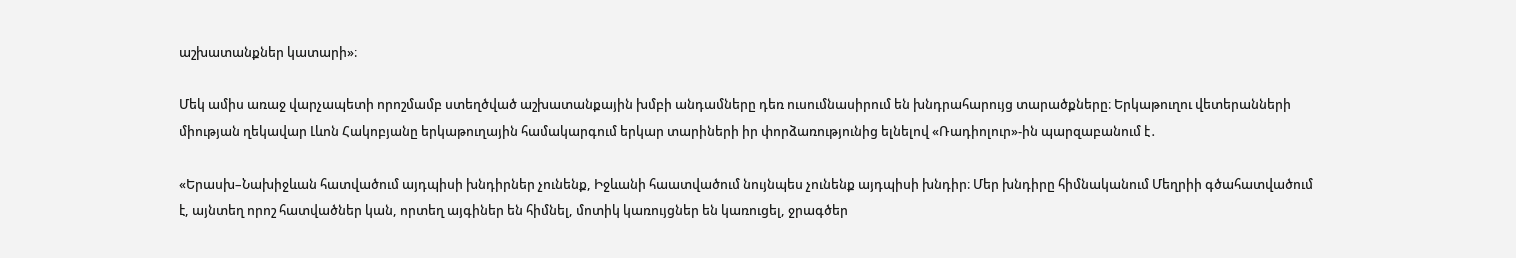աշխատանքներ կատարի»։

Մեկ ամիս առաջ վարչապետի որոշմամբ ստեղծված աշխատանքային խմբի անդամները դեռ ուսումնասիրում են խնդրահարույց տարածքները։ Երկաթուղու վետերանների միության ղեկավար Լևոն Հակոբյանը երկաթուղային համակարգում երկար տարիների իր փորձառությունից ելնելով «Ռադիոլուր»-ին պարզաբանում է․

«Երասխ–Նախիջևան հատվածում այդպիսի խնդիրներ չունենք, Իջևանի հաատվածում նույնպես չունենք այդպիսի խնդիր։ Մեր խնդիրը հիմնականում Մեղրիի գծահատվածում է, այնտեղ որոշ հատվածներ կան, որտեղ այգիներ են հիմնել, մոտիկ կառույցներ են կառուցել, ջրագծեր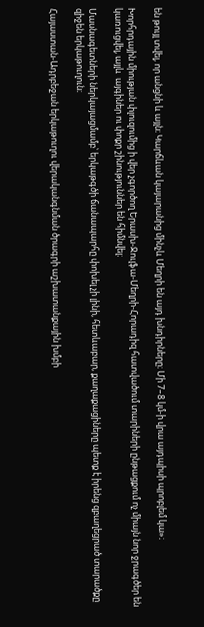են թույլ տվել, որ անցնի և այլն։ Կարճևան կայարանից մինչև Մեղրի են այդ խնդիրները։ Մի 7–8 կմ-ի վրա այդպիսի պրոբլեմ կա»։

Խորհրդային միության փլուզումից ի վեր չգործող Երասխ-Ջուլֆա-Մեղրի-Հորադիզ հատվածում տարիների ընթացքում ոչ միայն նոր ջրագծեր են կառուցվել, այլև  այգիներ ու փոքր շինություններ են հիմնվել։

Մասնագետների ներկայացմամբ՝ երկաթգծի ճանապարհը փոխել չի լինի, հետևաբար, քաղաքացիները պետք է իրենց զբաղեցրած տարածքը զիջեն երկաթուղուն։

Հայաստան-Ադրբեջան երկաթուղու վերականգնման ծրագրի աշխատանքային խմբի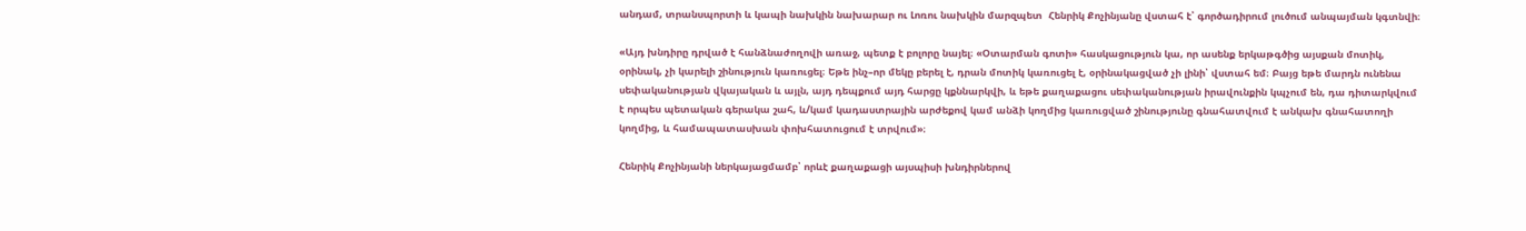անդամ, տրանսպորտի և կապի նախկին նախարար ու Լոռու նախկին մարզպետ  Հենրիկ Քոչինյանը վստահ է՝ գործադիրում լուծում անպայման կգտնվի։

«Այդ խնդիրը դրված է հանձնաժողովի առաջ, պետք է բոլորը նայել։ «Օտարման գոտի» հասկացություն կա, որ ասենք երկաթգծից այսքան մոտիկ, օրինակ, չի կարելի շինություն կառուցել։ Եթե ինչ–որ մեկը բերել է, դրան մոտիկ կառուցել է, օրինակացված չի լինի՝ վստահ եմ։ Բայց եթե մարդն ունենա սեփականության վկայական և այլն, այդ դեպքում այդ հարցը կքննարկվի, և եթե քաղաքացու սեփականության իրավունքին կպչում են, դա դիտարկվում է որպես պետական գերակա շահ, և/կամ կադաստրային արժեքով կամ անձի կողմից կառուցված շինությունը գնահատվում է անկախ գնահատողի կողմից, և համապատասխան փոխհատուցում է տրվում»։

Հենրիկ Քոչինյանի ներկայացմամբ՝ որևէ քաղաքացի այսպիսի խնդիրներով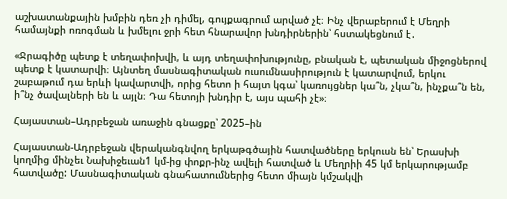աշխատանքային խմբին դեռ չի դիմել, գույքագրում արված չէ։ Ինչ վերաբերում է Մեղրի համայնքի ոռոգման և խմելու ջրի հետ հնարավոր խնդիրներին՝ հստակեցնում է․

«Ջրագիծը պետք է տեղափոխվի, և այդ տեղափոխությունը, բնական է, պետական միջոցներով պետք է կատարվի։ Այնտեղ մասնագիտական ուսումնասիրություն է կատարվում, երկու շաբաթում դա երևի կավարտվի, որից հետո ի հայտ կգա՝ կառույցներ կա՞ն, չկա՞ն, ինչքա՞ն են, ի՞նչ ծավալների են և այլն։ Դա հետոյի խնդիր է, այս պահի չէ»։

Հայաստան–Ադրբեջան առաջին գնացքը՝ 2025–ին

Հայաստան-Ադրբեջան վերականգնվող երկաթգծային հատվածները երկուսն են՝ Երասխի կողմից մինչեւ Նախիջեւան1 կմ-ից փոքր-ինչ ավելի հատված և Մեղրիի 45 կմ երկարությամբ հատվածը: Մասնագիտական գնահատումներից հետո միայն կմշակվի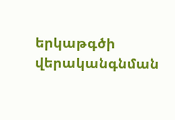երկաթգծի վերականգնման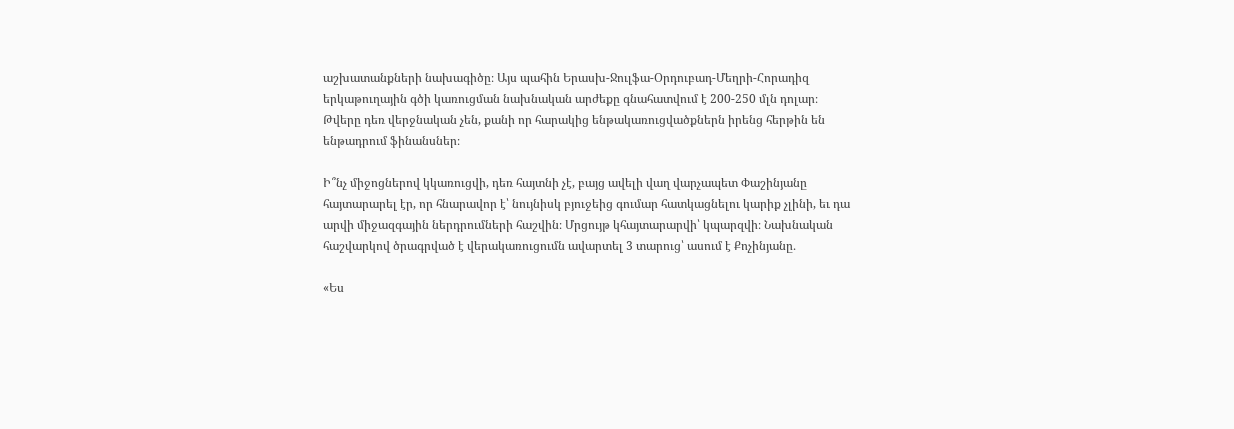աշխատանքների նախագիծը։ Այս պահին Երասխ-Ջուլֆա-Օրդուբադ-Մեղրի-Հորադիզ երկաթուղային գծի կառուցման նախնական արժեքը գնահատվում է 200-250 մլն դոլար։ Թվերը դեռ վերջնական չեն, քանի որ հարակից ենթակառուցվածքներն իրենց հերթին են ենթադրում ֆինանսներ։

Ի՞նչ միջոցներով կկառուցվի, դեռ հայտնի չէ, բայց ավելի վաղ վարչապետ Փաշինյանը հայտարարել էր, որ հնարավոր է՝ նույնիսկ բյուջեից գումար հատկացնելու կարիք չլինի, եւ դա արվի միջազգային ներդրումների հաշվին։ Մրցույթ կհայտարարվի՝ կպարզվի։ Նախնական հաշվարկով ծրագրված է վերակառուցումն ավարտել 3 տարուց՝ ասում է Քոչինյանը․

«Ես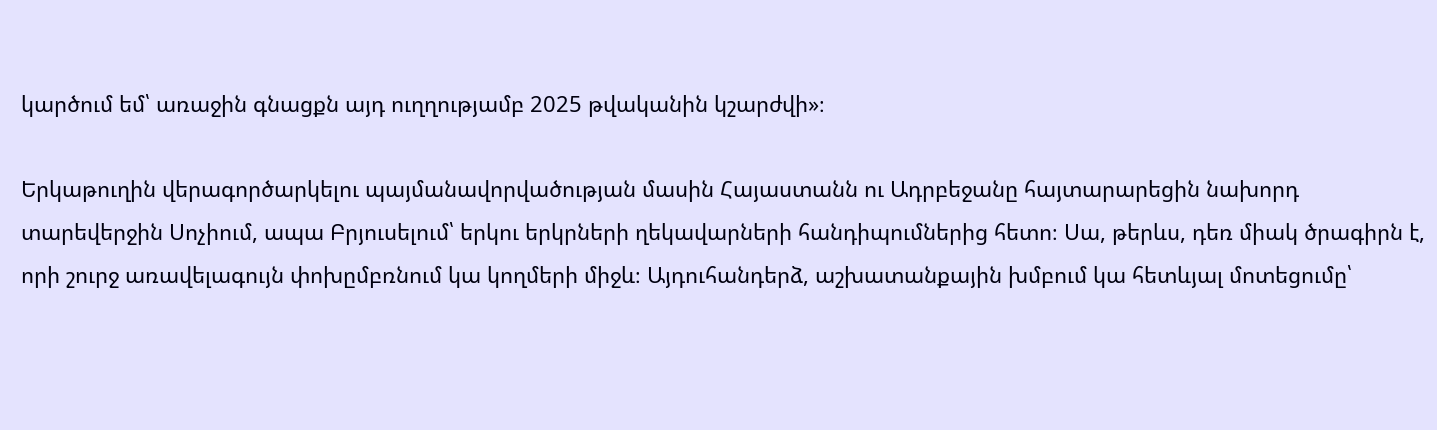կարծում եմ՝ առաջին գնացքն այդ ուղղությամբ 2025 թվականին կշարժվի»։

Երկաթուղին վերագործարկելու պայմանավորվածության մասին Հայաստանն ու Ադրբեջանը հայտարարեցին նախորդ տարեվերջին Սոչիում, ապա Բրյուսելում՝ երկու երկրների ղեկավարների հանդիպումներից հետո։ Սա, թերևս, դեռ միակ ծրագիրն է, որի շուրջ առավելագույն փոխըմբռնում կա կողմերի միջև։ Այդուհանդերձ, աշխատանքային խմբում կա հետևյալ մոտեցումը՝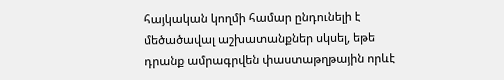հայկական կողմի համար ընդունելի է մեծածավալ աշխատանքներ սկսել, եթե դրանք ամրագրվեն փաստաթղթային որևէ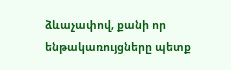ձևաչափով, քանի որ ենթակառույցները պետք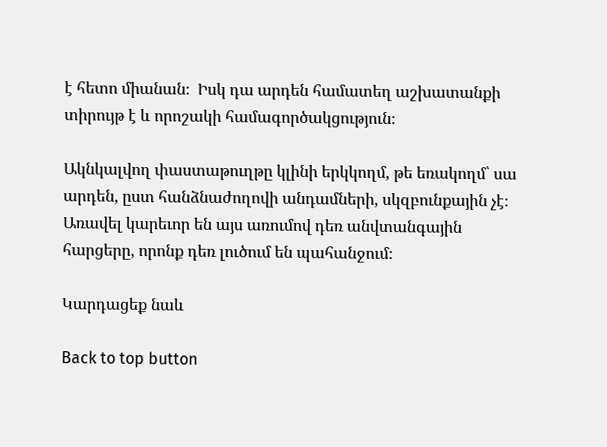է հետո միանան։  Իսկ դա արդեն համատեղ աշխատանքի տիրույթ է և որոշակի համագործակցություն։

Ակնկալվող փաստաթուղթը կլինի երկկողմ, թե եռակողմ՝ սա արդեն, ըստ հանձնաժողովի անդամների, սկզբունքային չէ։ Առավել կարեւոր են այս առումով դեռ անվտանգային հարցերը, որոնք դեռ լուծում են պահանջում։

Կարդացեք նաև

Back to top button